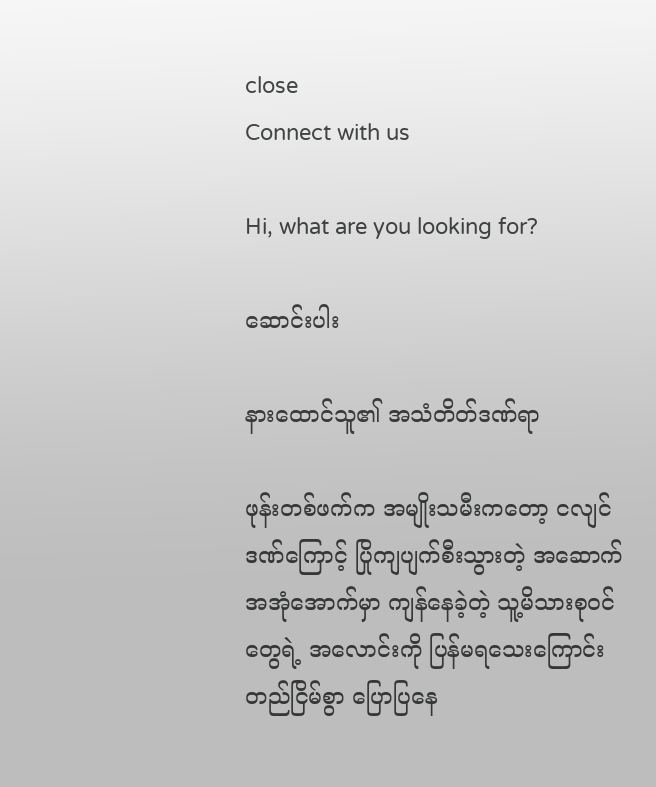close
Connect with us

Hi, what are you looking for?

ဆောင်းပါး

နားထောင်သူ၏ အသံတိတ်ဒဏ်ရာ

ဖုန်းတစ်ဖက်က အမျိုးသမီးကတော့ ငလျင်ဒဏ်ကြောင့် ပြိုကျပျက်စီးသွားတဲ့ အဆောက်အအုံအောက်မှာ ကျန်နေခဲ့တဲ့ သူ့မိသားစုဝင်တွေရဲ့ အလောင်းကို ပြန်မရသေးကြောင်း တည်ငြိမ်စွာ ပြောပြနေ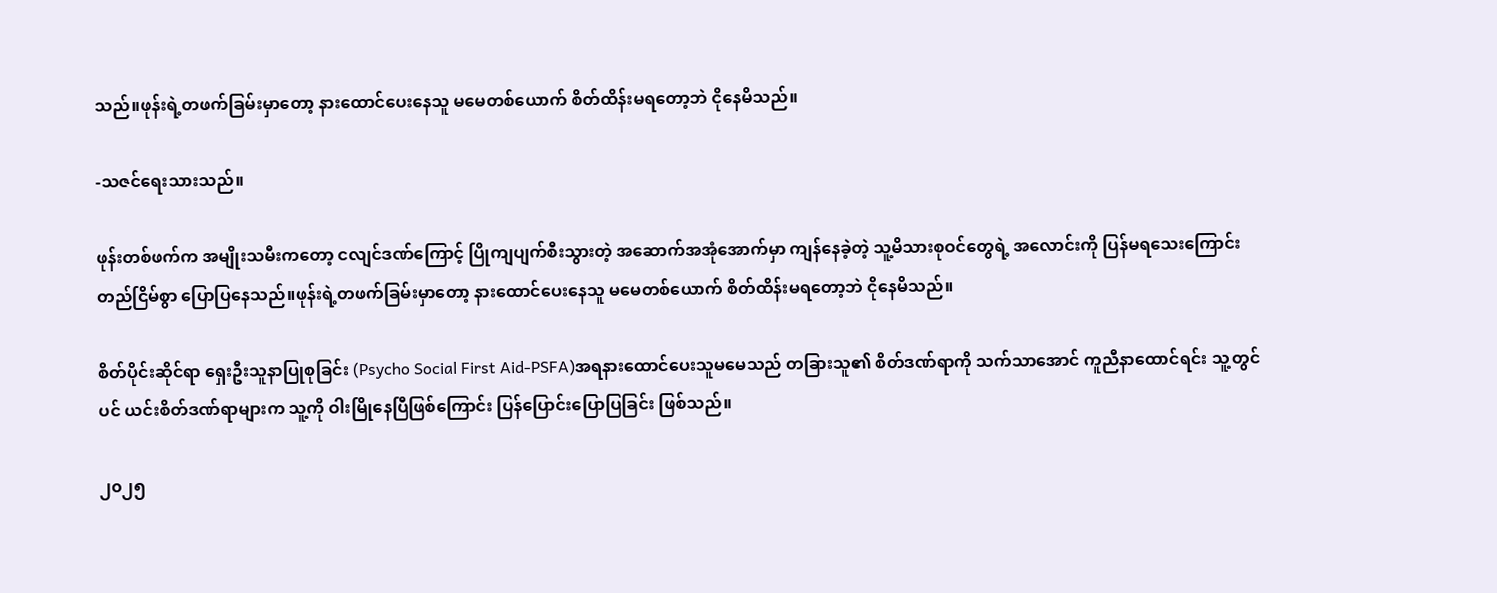သည်။ဖုန်းရဲ့တဖက်ခြမ်းမှာတော့ နားထောင်ပေးနေသူ မမေတစ်ယောက် စိတ်ထိန်းမရတော့ဘဲ ငိုနေမိသည်။

-သဇင်ရေးသားသည်။

ဖုန်းတစ်ဖက်က အမျိုးသမီးကတော့ ငလျင်ဒဏ်ကြောင့် ပြိုကျပျက်စီးသွားတဲ့ အဆောက်အအုံအောက်မှာ ကျန်နေခဲ့တဲ့ သူ့မိသားစုဝင်တွေရဲ့ အလောင်းကို ပြန်မရသေးကြောင်း တည်ငြိမ်စွာ ပြောပြနေသည်။ဖုန်းရဲ့တဖက်ခြမ်းမှာတော့ နားထောင်ပေးနေသူ မမေတစ်ယောက် စိတ်ထိန်းမရတော့ဘဲ ငိုနေမိသည်။

စိတ်ပိုင်းဆိုင်ရာ ရှေးဦးသူနာပြုစုခြင်း (Psycho Social First Aid-PSFA)အရနားထောင်ပေးသူမမေသည် တခြားသူ၏ စိတ်ဒဏ်ရာကို သက်သာအောင် ကူညီနာထောင်ရင်း သူ့တွင်ပင် ယင်းစိတ်ဒဏ်ရာများက သူ့ကို ဝါးမြိုနေပြီဖြစ်ကြောင်း ပြန်ပြောင်းပြောပြခြင်း ဖြစ်သည်။

၂၀၂၅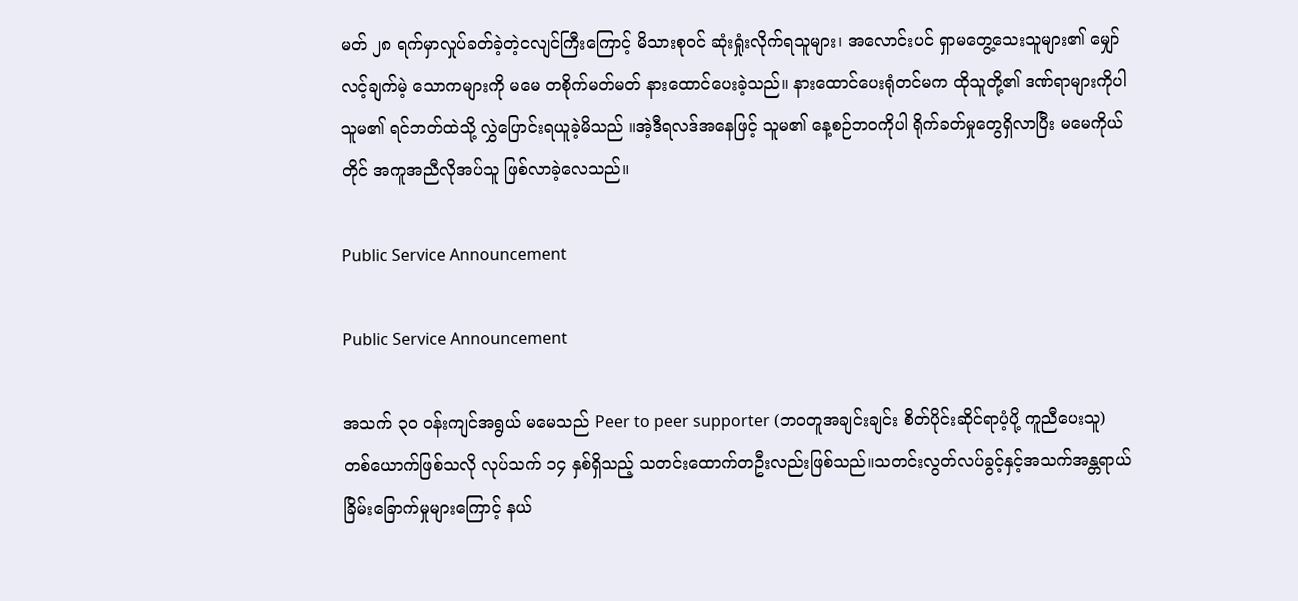မတ် ၂၈ ရက်မှာလှုပ်ခတ်ခဲ့တဲ့ငလျင်ကြီးကြောင့် မိသားစုဝင် ဆုံးရှုံးလိုက်ရသူများ၊ အလောင်းပင် ရှာမတွေ့သေးသူများ၏ မျှော်လင့်ချက်မဲ့ သောကများကို မမေ တစိုက်မတ်မတ် နားထောင်ပေးခဲ့သည်။ နားထောင်ပေးရုံတင်မက ထိုသူတို့၏ ဒဏ်ရာများကိုပါ သူမ၏ ရင်ဘတ်ထဲသို့ လွှဲပြောင်းရယူခဲ့မိသည် ။အဲ့ဒီရလဒ်အနေဖြင့် သူမ၏ နေ့စဉ်ဘဝကိုပါ ရိုက်ခတ်မှုတွေရှိလာပြီး မမေကိုယ်တိုင် အကူအညီလိုအပ်သူ ဖြစ်လာခဲ့လေသည်။

Public Service Announcement

Public Service Announcement

အသက် ၃၀ ဝန်းကျင်အရွယ် မမေသည် Peer to peer supporter (ဘဝတူအချင်းချင်း စိတ်ပိုင်းဆိုင်ရာပံ့ပို့ ကူညီပေးသူ)တစ်ယောက်ဖြစ်သလို လုပ်သက် ၁၄ နှစ်ရှိသည့် သတင်းထောက်တဦးလည်းဖြစ်သည်။သတင်းလွတ်လပ်ခွင့်နှင့်အသက်အန္တရာယ် ခြိမ်းခြောက်မှုများကြောင့် နယ်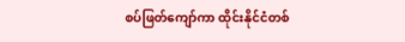စပ်ဖြတ်ကျော်ကာ ထိုင်းနိုင်ငံတစ်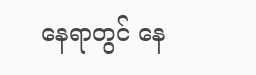နေရာတွင် နေ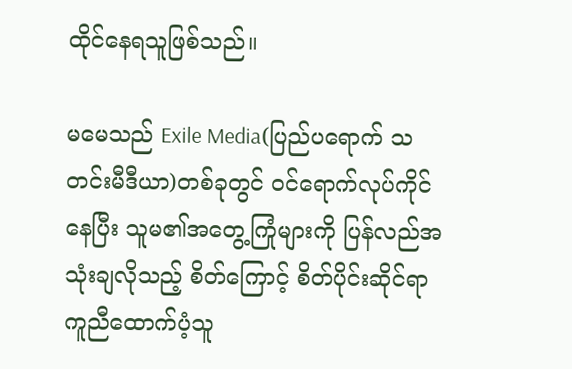ထိုင်နေရသူဖြစ်သည်။

မမေသည် Exile Media(ပြည်ပရောက် သတင်းမီဒီယာ)တစ်ခုတွင် ဝင်ရောက်လုပ်ကိုင်နေပြီး သူမ၏အတွေ့ကြုံများကို ပြန်လည်အသုံးချလိုသည့် စိတ်ကြောင့် စိတ်ပိုင်းဆိုင်ရာကူညီထောက်ပံ့သူ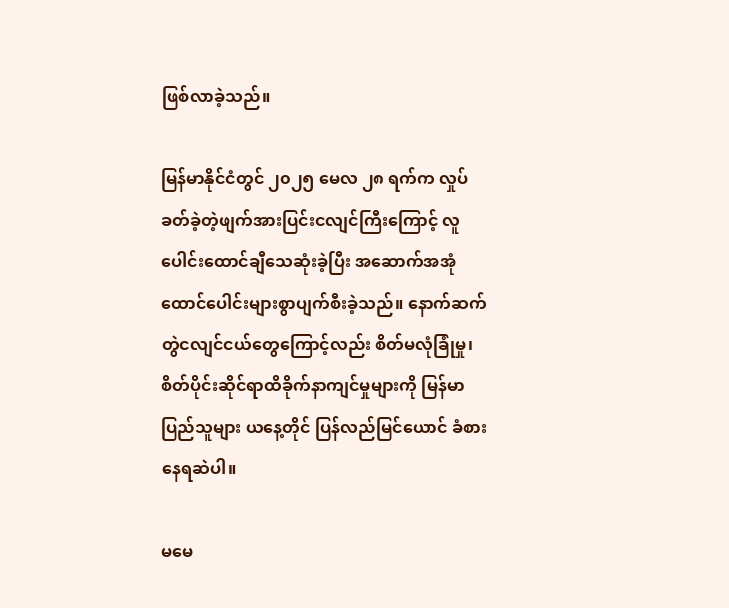ဖြစ်လာခဲ့သည်။

မြန်မာနိုင်ငံတွင် ၂၀၂၅ မေလ ၂၈ ရက်က လှုပ်ခတ်ခဲ့တဲ့ဖျက်အားပြင်းငလျင်ကြီးကြောင့် လူပေါင်းထောင်ချီသေဆုံးခဲ့ပြီး အဆောက်အအုံထောင်ပေါင်းများစွာပျက်စီးခဲ့သည်။ နောက်ဆက်တွဲငလျင်ငယ်တွေကြောင့်လည်း စိတ်မလုံခြုံမှု၊စိတ်ပိုင်းဆိုင်ရာထိခိုက်နာကျင်မှုများကို မြန်မာပြည်သူများ ယနေ့တိုင် ပြန်လည်မြင်ယောင် ခံစားနေရဆဲပါ။

မမေ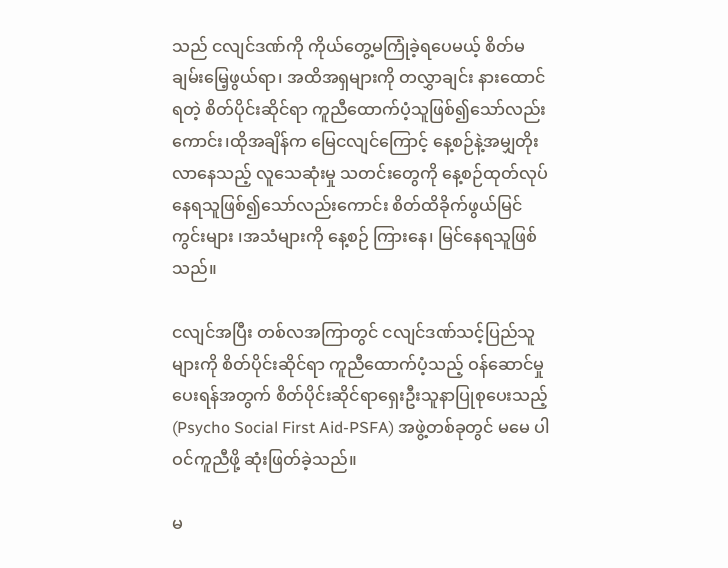သည် ငလျင်ဒဏ်ကို ကိုယ်တွေ့မကြုံခဲ့ရပေမယ့် စိတ်မချမ်းမြေ့ဖွယ်ရာ၊ အထိအရှများကို တလွှာချင်း နားထောင်ရတဲ့ စိတ်ပိုင်းဆိုင်ရာ ကူညီထောက်ပံ့သူဖြစ်၍သော်လည်းကောင်း၊ထိုအချိန်က မြေငလျင်ကြောင့် နေ့စဉ်နဲ့အမျှတိုးလာနေသည့် လူသေဆုံးမှု သတင်းတွေကို နေ့စဉ်ထုတ်လုပ်နေရသူဖြစ်၍သော်လည်းကောင်း စိတ်ထိခိုက်ဖွယ်မြင်ကွင်းများ ၊အသံများကို နေ့စဉ် ကြားနေ၊ မြင်နေရသူဖြစ်သည်။

ငလျင်အပြီး တစ်လအကြာတွင် ငလျင်ဒဏ်သင့်ပြည်သူများကို စိတ်ပိုင်းဆိုင်ရာ ကူညီထောက်ပံ့သည့် ဝန်ဆောင်မှုပေးရန်အတွက် စိတ်ပိုင်းဆိုင်ရာရှေးဦးသူနာပြုစုပေးသည့်(Psycho Social First Aid-PSFA) အဖွဲ့တစ်ခုတွင် မမေ ပါဝင်ကူညီဖို့ ဆုံးဖြတ်ခဲ့သည်။

မ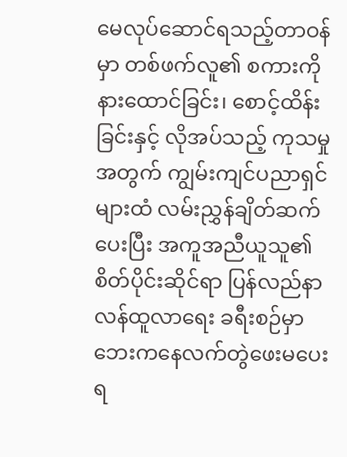မေလုပ်ဆောင်ရသည့်တာဝန်မှာ တစ်ဖက်လူ၏ စကားကို နားထောင်ခြင်း၊ စောင့်ထိန်းခြင်းနှင့် လိုအပ်သည့် ကုသမှုအတွက် ကျွမ်းကျင်ပညာရှင်များထံ လမ်းညွှန်ချိတ်ဆက်ပေးပြီး အကူအညီယူသူ၏ စိတ်ပိုင်းဆိုင်ရာ ပြန်လည်နာလန်ထူလာရေး ခရီးစဉ်မှာဘေးကနေလက်တွဲဖေးမပေးရ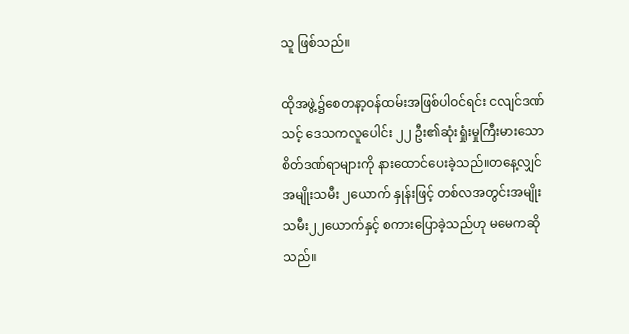သူ ဖြစ်သည်။

ထိုအဖွဲ့၌စေတနာ့ဝန်ထမ်းအဖြစ်ပါဝင်ရင်း ငလျင်ဒဏ်သင့် ဒေသကလူပေါင်း ၂၂ ဦး၏ဆုံးရှုံးမှုကြီးမားသော စိတ်ဒဏ်ရာများကို နားထောင်ပေးခဲ့သည်။တနေ့လျှင် အမျိုးသမီး ၂ယောက် နှုန်းဖြင့် တစ်လအတွင်းအမျိုးသမီး၂၂ယောက်နှင့် စကားပြောခဲ့သည်ဟု မမေကဆိုသည်။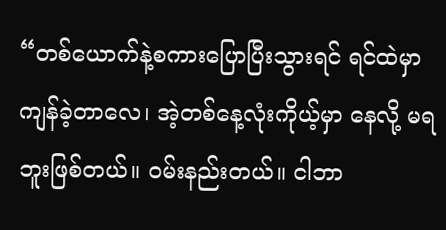“တစ်ယောက်နဲ့စကားပြောပြီးသွားရင် ရင်ထဲမှာကျန်ခဲ့တာလေ၊ အဲ့တစ်နေ့လုံးကိုယ့်မှာ နေလို့ မရဘူးဖြစ်တယ်။ ဝမ်းနည်းတယ်။ ငါဘာ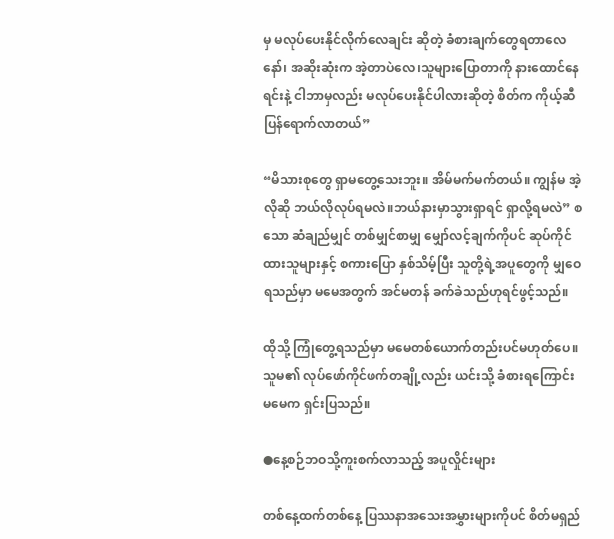မှ မလုပ်ပေးနိုင်လိုက်လေချင်း ဆိုတဲ့ ခံစားချက်တွေရတာလေနော်၊ အဆိုးဆုံးက အဲ့တာပဲလေ၊သူများပြောတာကို နားထောင်နေရင်းနဲ့ ငါဘာမှလည်း မလုပ်ပေးနိုင်ပါလားဆိုတဲ့ စိတ်က ကိုယ့်ဆီပြန်ရောက်လာတယ်”

“မိသားစုတွေ ရှာမတွေ့သေးဘူး။ အိမ်မက်မက်တယ်။ ကျွန်မ အဲ့လိုဆို ဘယ်လိုလုပ်ရမလဲ။ဘယ်နားမှာသွားရှာရင် ရှာလို့ရမလဲ” စသော ဆံချည်မျှင် တစ်မျှင်စာမျှ မျှော်လင့်ချက်ကိုပင် ဆုပ်ကိုင်ထားသူများနှင့် စကားပြော နှစ်သိမ့်ပြီး သူတို့ရဲ့အပူတွေကို မျှဝေရသည်မှာ မမေအတွက် အင်မတန် ခက်ခဲသည်ဟုရင်ဖွင့်သည်။

ထိုသို့ ကြုံတွေ့ရသည်မှာ မမေတစ်ယောက်တည်းပင်မဟုတ်ပေ။ သူမ၏ လုပ်ဖော်ကိုင်ဖက်တချို့လည်း ယင်းသို့ ခံစားရကြောင်း မမေက ရှင်းပြသည်။

●နေ့စဉ်ဘဝသို့ကူးစက်လာသည့် အပူလှိုင်းများ

တစ်နေ့ထက်တစ်နေ့ ပြဿနာအသေးအမွှားများကိုပင် စိတ်မရှည်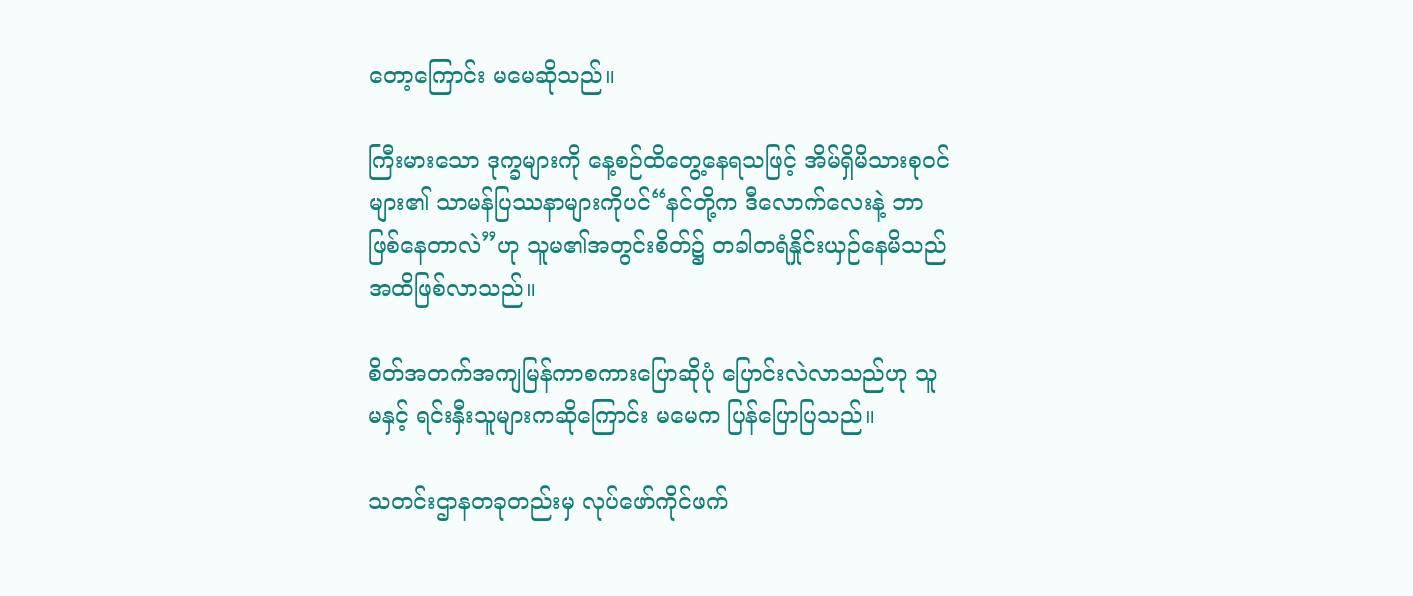တော့ကြောင်း မမေဆိုသည်။

ကြီးမားသော ဒုက္ခများကို နေ့စဉ်ထိတွေ့နေရသဖြင့် အိမ်ရှိမိသားစုဝင်များ၏ သာမန်ပြဿနာများကိုပင်“နင်တို့က ဒီလောက်လေးနဲ့ ဘာဖြစ်နေတာလဲ”ဟု သူမ၏အတွင်းစိတ်၌ တခါတရံနှိုင်းယှဉ်နေမိသည်အထိဖြစ်လာသည်။

စိတ်အတက်အကျမြန်ကာစကားပြောဆိုပုံ ပြောင်းလဲလာသည်ဟု သူမနှင့် ရင်းနှီးသူများကဆိုကြောင်း မမေက ပြန်ပြောပြသည်။

သတင်းဌာနတခုတည်းမှ လုပ်ဖော်ကိုင်ဖက်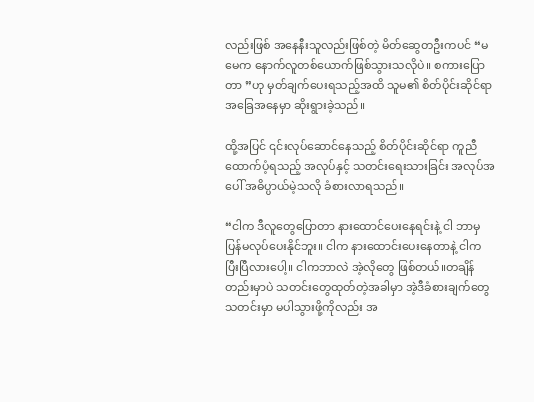လည်းဖြစ် အနေနီးသူလည်းဖြစ်တဲ့ မိတ်ဆွေတဦးကပင် “မမေက နောက်လူတစ်ယောက်ဖြစ်သွားသလိုပဲ။ စကားပြောတာ ”ဟု မှတ်ချက်ပေးရသည့်အထိ သူမ၏ စိတ်ပိုင်းဆိုင်ရာ အခြေအနေမှာ ဆိုးရွားခဲ့သည်။

ထို့အပြင် ၎င်းလုပ်ဆောင်နေသည့် စိတ်ပိုင်းဆိုင်ရာ ကူညီထောက်ပံ့ရသည့် အလုပ်နှင့် သတင်းရေးသားခြင်း အလုပ်အပေါ် အဓိပ္ပာယ်မဲ့သလို ခံစားလာရသည်။

“ငါက ဒီလူတွေပြောတာ နားထောင်ပေးနေရင်းနဲ့ ငါ ဘာမှ ပြန်မလုပ်ပေးနိုင်ဘူး။ ငါက နားထောင်းပေးနေတာနဲ့ ငါက ပြီးပြီလားပေါ့။ ငါကဘာလဲ အဲ့လိုတွေ ဖြစ်တယ်။တချိန်တည်းမှာပဲ သတင်းတွေထုတ်တဲ့အခါမှာ အဲ့ဒီခံစားချက်တွေ သတင်းမှာ မပါသွားဖို့ကိုလည်း အ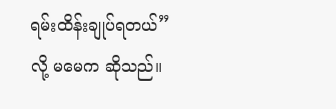ရမ်းထိန်းချုပ်ရတယ်”လို့ မမေက ဆိုသည်။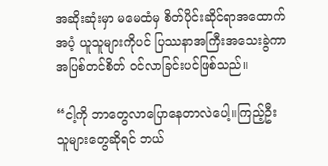အဆိုးဆုံးမှာ မမေထံမှ စိတ်ပိုင်းဆိုင်ရာအထောက်အပံ့ ယူသူများကိုပင် ပြဿနာအကြီးအသေးခွဲကာ အပြစ်တင်စိတ် ဝင်လာခြင်းပင်ဖြစ်သည်။

“ငါ့ကို ဘာတွေလာပြောနေတာလဲပေါ့။ကြည့်ဦး သူများတွေဆိုရင် ဘယ်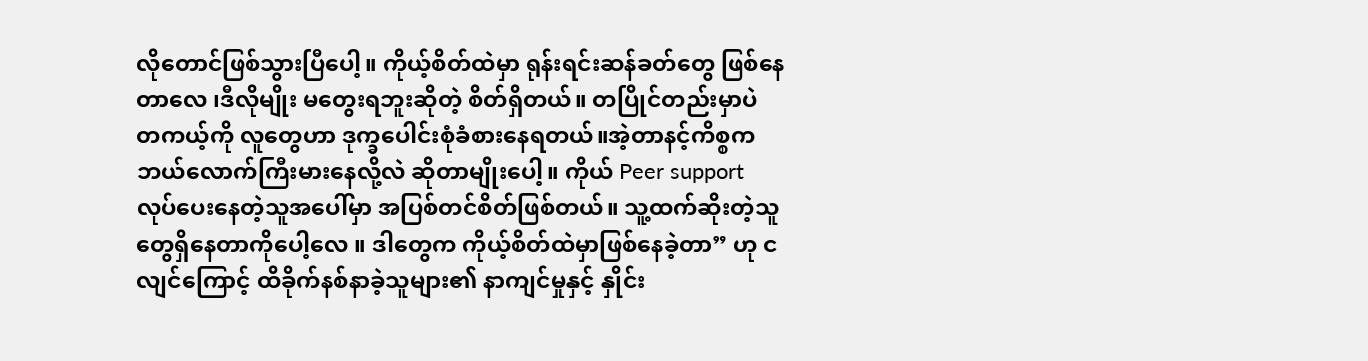လိုတောင်ဖြစ်သွားပြီပေါ့။ ကိုယ့်စိတ်ထဲမှာ ရုန်းရင်းဆန်ခတ်တွေ ဖြစ်နေတာလေ ၊ဒီလိုမျိုး မတွေးရဘူးဆိုတဲ့ စိတ်ရှိတယ်။ တပြိုင်တည်းမှာပဲ တကယ့်ကို လူတွေဟာ ဒုက္ခပေါင်းစုံခံစားနေရတယ်။အဲ့တာနင့်ကိစ္စက ဘယ်လောက်ကြီးမားနေလို့လဲ ဆိုတာမျိုးပေါ့။ ကိုယ် Peer support လုပ်ပေးနေတဲ့သူအပေါ်မှာ အပြစ်တင်စိတ်ဖြစ်တယ်။ သူ့ထက်ဆိုးတဲ့သူတွေရှိနေတာကိုပေါ့လေ ။ ဒါတွေက ကိုယ့်စိတ်ထဲမှာဖြစ်နေခဲ့တာ” ဟု ငလျင်ကြောင့် ထိခိုက်နစ်နာခဲ့သူများ၏ နာကျင်မှုနှင့် နှိုင်း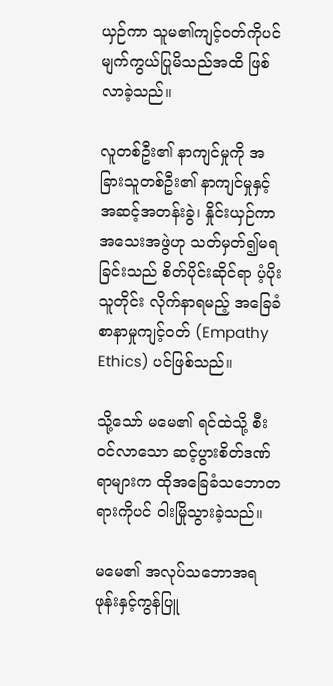ယှဉ်ကာ သူမ၏ကျင့်ဝတ်ကိုပင် မျက်ကွယ်ပြုမိသည်အထိ ဖြစ်လာခဲ့သည်။

လူတစ်ဦး၏ နာကျင်မှုကို အခြားသူတစ်ဦး၏ နာကျင်မှုနှင့် အဆင့်အတန်းခွဲ၊ နှိုင်းယှဉ်ကာ အသေးအဖွဲဟု သတ်မှတ်၍မရခြင်းသည် စိတ်ပိုင်းဆိုင်ရာ ပံ့ပိုးသူတိုင်း လိုက်နာရမည့် အခြေခံ စာနာမှုကျင့်ဝတ် (Empathy Ethics) ပင်ဖြစ်သည်။

သို့သော် မမေ၏ ရင်ထဲသို့ စီးဝင်လာသော ဆင့်ပွားစိတ်ဒဏ်ရာများက ထိုအခြေခံသဘောတရားကိုပင် ဝါးမြိုသွားခဲ့သည်။

မမေ၏ အလုပ်သဘောအရ ဖုန်းနှင့်ကွန်ပြူ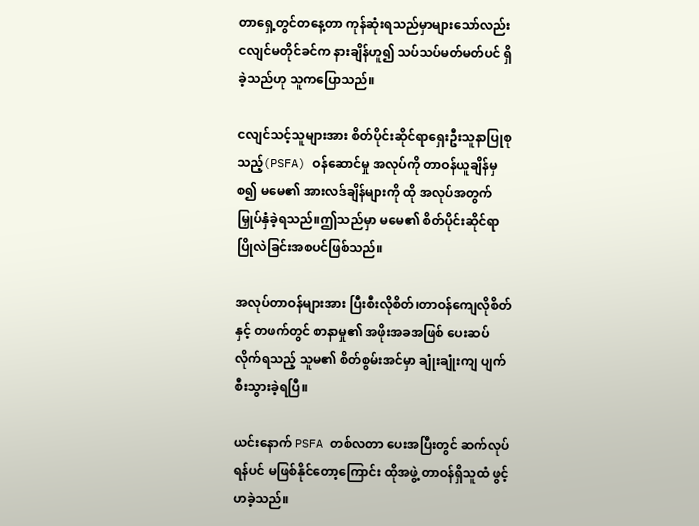တာရှေ့တွင်တနေ့တာ ကုန်ဆုံးရသည်မှာများသော်လည်း ငလျင်မတိုင်ခင်က နားချိန်ဟူ၍ သပ်သပ်မတ်မတ်ပင် ရှိခဲ့သည်ဟု သူကပြောသည်။

ငလျင်သင့်သူများအား စိတ်ပိုင်းဆိုင်ရာရှေးဦးသူနာပြုစုသည့်(PSFA) ဝန်ဆောင်မှု အလုပ်ကို တာဝန်ယူချိန်မှစ၍ မမေ၏ အားလဒ်ချိန်များကို ထို အလုပ်အတွက် မြှုပ်နှံခဲ့ရသည်။ဤသည်မှာ မမေ၏ စိတ်ပိုင်းဆိုင်ရာ ပြိုလဲခြင်းအစပင်ဖြစ်သည်။

အလုပ်တာဝန်များအား ပြီးစီးလိုစိတ်၊တာဝန်ကျေလိုစိတ်နှင့် တဖက်တွင် စာနာမှု၏ အဖိုးအခအဖြစ် ပေးဆပ်လိုက်ရသည့် သူမ၏ စိတ်စွမ်းအင်မှာ ချုံးချုံးကျ ပျက်စီးသွားခဲ့ရပြီ။

ယင်းနောက် PSFA တစ်လတာ ပေးအပြီးတွင် ဆက်လုပ်ရန်ပင် မဖြစ်နိုင်တော့ကြောင်း ထိုအဖွဲ့ တာဝန်ရှိသူထံ ဖွင့်ဟခဲ့သည်။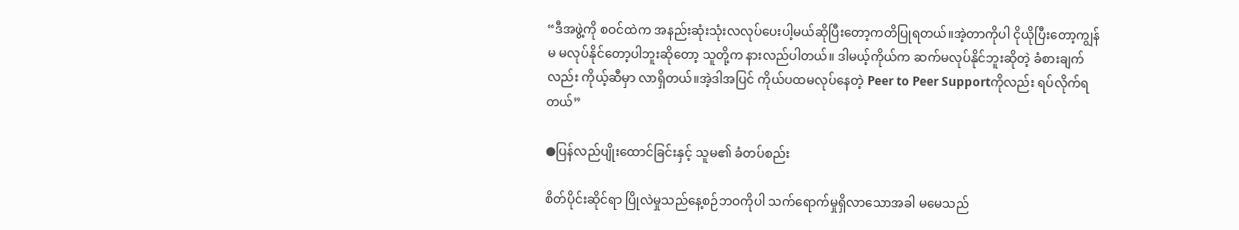“ဒီအဖွဲ့ကို စဝင်ထဲက အနည်းဆုံးသုံးလလုပ်ပေးပါ့မယ်ဆိုပြီးတော့ကတိပြုရတယ်။အဲ့တာကိုပါ ငိုယိုပြီးတော့ကျွန်မ မလုပ်နိုင်တော့ပါဘူးဆိုတော့ သူတို့က နားလည်ပါတယ်။ ဒါမယ့်ကိုယ်က ဆက်မလုပ်နိုင်ဘူးဆိုတဲ့ ခံစားချက်လည်း ကိုယ့်ဆီမှာ လာရှိတယ်။အဲ့ဒါအပြင် ကိုယ်ပထမလုပ်နေတဲ့ Peer to Peer Supportကိုလည်း ရပ်လိုက်ရတယ်”

●ပြန်လည်ပျိုးထောင်ခြင်းနှင့် သူမ၏ ခံတပ်စည်း

စိတ်ပိုင်းဆိုင်ရာ ပြိုလဲမှုသည်နေ့စဉ်ဘဝကိုပါ သက်ရောက်မှုရှိလာသောအခါ မမေသည်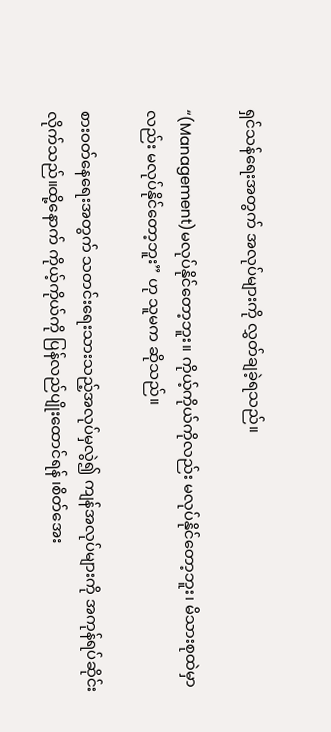ရှင်သန်ရေးအတွက် အလုပ်များကို လွှတ်ချခဲ့ရသည်။

“(Management)မလုပ်နိုင်တော့ဘူး။ ကိုယ့်ကိုယ်ကိုလည်း မလုပ်နိုင်တော့ဘူး၊ မိသားစုထဲမှာလည်း မလုပ်နိုင်တော့ဘူး” ဟု သူမက ဆိုသည်။

စားဝတ်နေရေးအတွက် သတင်းရေးသားသည့်အလုပ်မှလွဲ၍ ကျန်အလုပ်များကို အကုန်ရပ်ဆိုင်းလိုက်သည်။ထို့နောက် ကိုယ့်ကိုယ်ကို ပြန်လည်ပျိုးထောင်ရန် ၊စိတ်အေး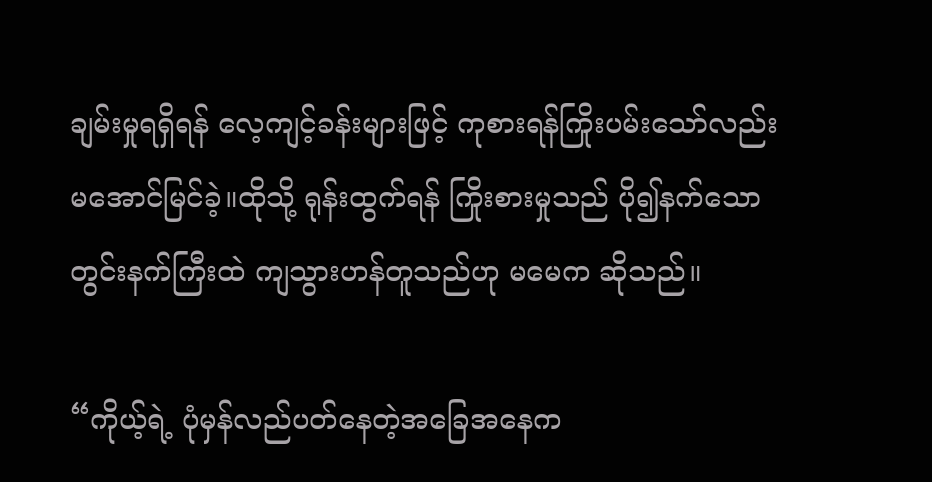ချမ်းမှုရရှိရန် လေ့ကျင့်ခန်းများဖြင့် ကုစားရန်ကြိုးပမ်းသော်လည်း မအောင်မြင်ခဲ့။ထိုသို့ ရုန်းထွက်ရန် ကြိုးစားမှုသည် ပို၍နက်သော တွင်းနက်ကြီးထဲ ကျသွားဟန်တူသည်ဟု မမေက ဆိုသည်။

“ကိုယ့်ရဲ့ ပုံမှန်လည်ပတ်နေတဲ့အခြေအနေက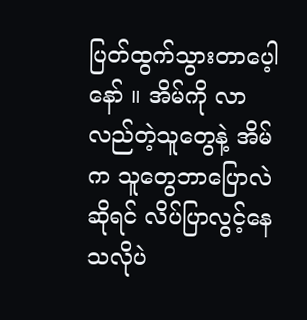ပြတ်ထွက်သွားတာပေ့ါနော် ။ အိမ်ကို လာလည်တဲ့သူတွေနဲ့ အိမ်က သူတွေဘာပြောလဲဆိုရင် လိပ်ပြာလွင့်နေသလိုပဲ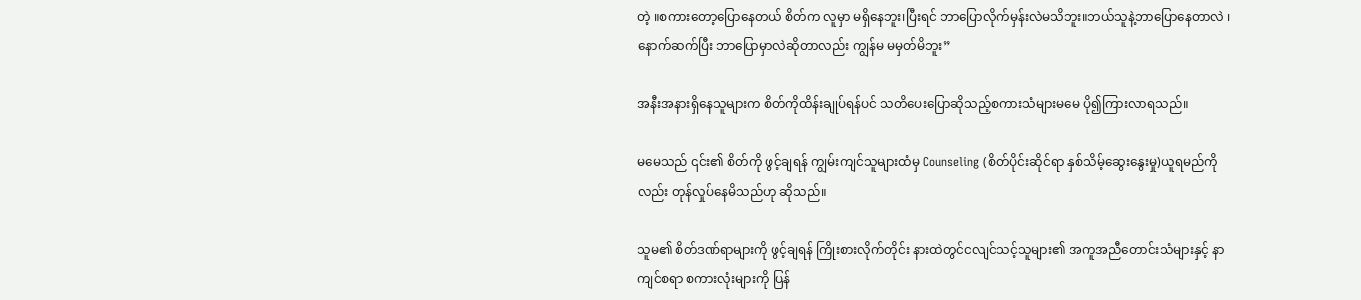တဲ့ ။စကားတော့ပြောနေတယ် စိတ်က လူမှာ မရှိနေဘူး၊ပြီးရင် ဘာပြောလိုက်မှန်းလဲမသိဘူး။ဘယ်သူနဲ့ဘာပြောနေတာလဲ ၊နောက်ဆက်ပြီး ဘာပြောမှာလဲဆိုတာလည်း ကျွန်မ မမှတ်မိဘူး”

အနီးအနားရှိနေသူများက စိတ်ကိုထိန်းချုပ်ရန်ပင် သတိပေးပြောဆိုသည့်စကားသံများမမေ ပို၍ကြားလာရသည်။

မမေသည် ၎င်း၏ စိတ်ကို ဖွင့်ချရန် ကျွမ်းကျင်သူများထံမှ Counseling (စိတ်ပိုင်းဆိုင်ရာ နှစ်သိမ့်ဆွေးနွေးမှု)ယူရမည်ကိုလည်း တုန်လှုပ်နေမိသည်ဟု ဆိုသည်။

သူမ၏ စိတ်ဒဏ်ရာများကို ဖွင့်ချရန် ကြိုးစားလိုက်တိုင်း နားထဲတွင်ငလျင်သင့်သူများ၏ အကူအညီတောင်းသံများနှင့် နာကျင်စရာ စကားလုံးများကို ပြန်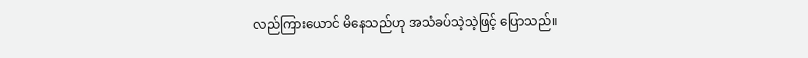လည်ကြားယောင် မိနေသည်ဟု အသံခပ်သဲ့သဲ့ဖြင့် ပြောသည်။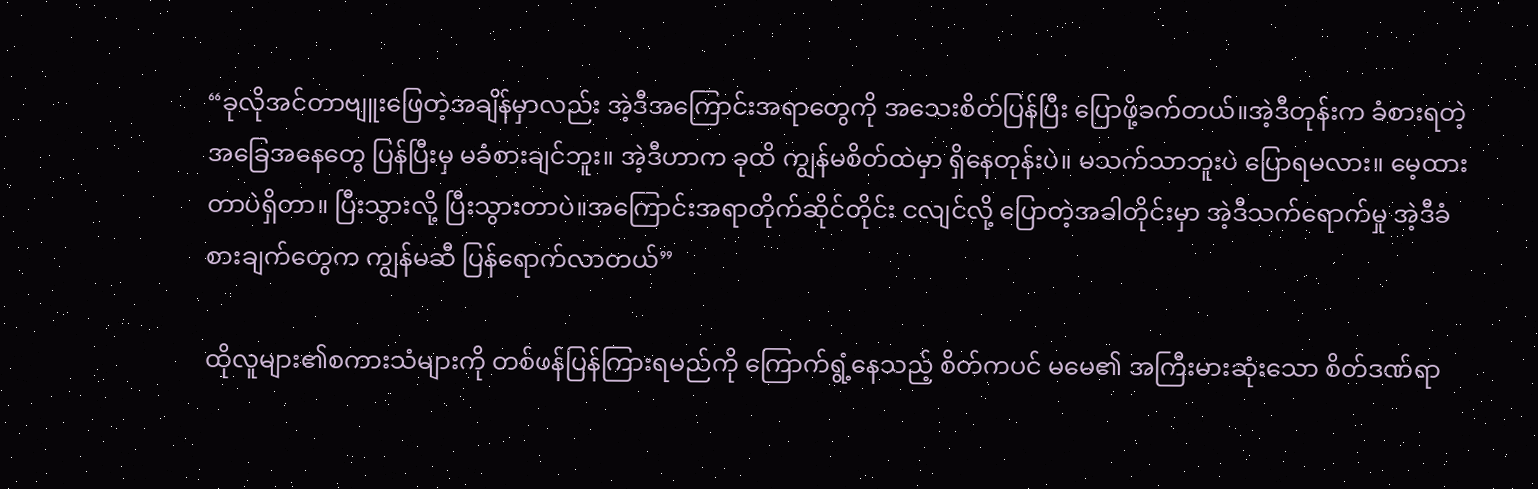“ခုလိုအင်တာဗျူးဖြေတဲ့အချိန်မှာလည်း အဲ့ဒီအကြောင်းအရာတွေကို အသေးစိတ်ပြန်ပြီး ပြောဖို့ခက်တယ်။အဲ့ဒီတုန်းက ခံစားရတဲ့အခြေအနေတွေ ပြန်ပြီးမှ မခံစားချင်ဘူး။ အဲ့ဒီဟာက ခုထိ ကျွန်မစိတ်ထဲမှာ ရှိနေတုန်းပဲ။ မသက်သာဘူးပဲ ပြောရမလား။ မေ့ထားတာပဲရှိတာ။ ပြီးသွားလို့ ပြီးသွားတာပဲ။အကြောင်းအရာတိုက်ဆိုင်တိုင်း ငလျင်လို့ ပြောတဲ့အခါတိုင်းမှာ အဲ့ဒီသက်ရောက်မှု အဲ့ဒီခံစားချက်တွေက ကျွန်မဆီ ပြန်ရောက်လာတယ်”

ထိုလူများ၏စကားသံများကို တစ်ဖန်ပြန်ကြားရမည်ကို ကြောက်ရွံ့နေသည့် စိတ်ကပင် မမေ၏ အကြီးမားဆုံးသော စိတ်ဒဏ်ရာ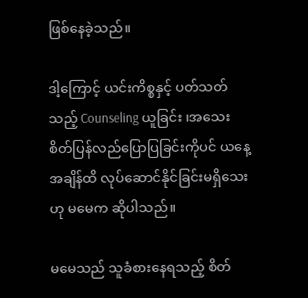ဖြစ်နေခဲ့သည်။

ဒါ့ကြောင့် ယင်းကိစ္စနှင့် ပတ်သတ်သည့် Counseling ယူခြင်း ၊အသေးစိတ်ပြန်လည်ပြောပြခြင်းကိုပင် ယနေ့အချိန်ထိ လုပ်ဆောင်နိုင်ခြင်းမရှိသေးဟု မမေက ဆိုပါသည်။

မမေသည် သူခံစားနေရသည့် စိတ်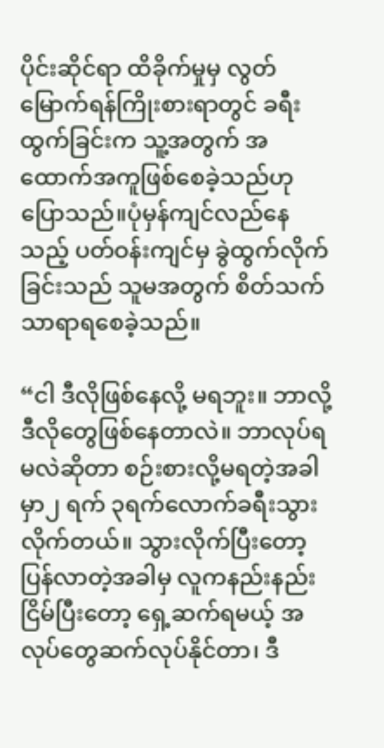ပိုင်းဆိုင်ရာ ထိခိုက်မှုမှ လွတ်မြောက်ရန်ကြိုးစားရာတွင် ခရီးထွက်ခြင်းက သူ့အတွက် အထောက်အကူဖြစ်စေခဲ့သည်ဟုပြောသည်။ပုံမှန်ကျင်လည်နေသည့် ပတ်ဝန်းကျင်မှ ခွဲထွက်လိုက်ခြင်းသည် သူမအတွက် စိတ်သက်သာရာရစေခဲ့သည်။

“ငါ ဒီလိုဖြစ်နေလို့ မရဘူး။ ဘာလို့ ဒီလိုတွေဖြစ်နေတာလဲ။ ဘာလုပ်ရမလဲဆိုတာ စဉ်းစားလို့မရတဲ့အခါမှာ၂ ရက် ၃ရက်လောက်ခရီးသွားလိုက်တယ်။ သွားလိုက်ပြီးတော့ ပြန်လာတဲ့အခါမှ လူကနည်းနည်းငြိမ်ပြီးတော့ ရှေ့ဆက်ရမယ့် အလုပ်တွေဆက်လုပ်နိုင်တာ၊ ဒီ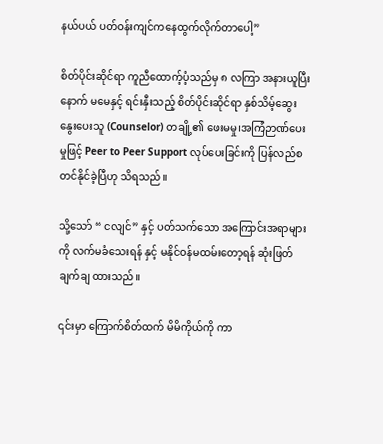နယ်ပယ် ပတ်ဝန်းကျင်ကနေထွက်လိုက်တာပေါ့”

စိတ်ပိုင်းဆိုင်ရာ ကူညီထောက့်ပံ့သည်မှ ၈ လကြာ အနားယူပြီးနောက် မမေနှင့် ရင်းနှီးသည့် စိတ်ပိုင်းဆိုင်ရာ နှစ်သိမ့်ဆွေးနွေးပေးသူ (Counselor) တချို့၏ ဖေးမမှု၊အကြံဉာဏ်ပေးမှုဖြင့် Peer to Peer Support လုပ်ပေးခြင်းကို ပြန်လည်စတင်နိုင်ခဲ့ပြီဟု သိရသည်။

သို့သော် “ ငလျင်” နှင့် ပတ်သက်သော အကြောင်းအရာများကို လက်မခံသေးရန် နှင့် မနိုင်ဝန်မထမ်းတော့ရန် ဆုံးဖြတ်ချက်ချ ထားသည်။

၎င်းမှာ ကြောက်စိတ်ထက် မိမိကိုယ်ကို ကာ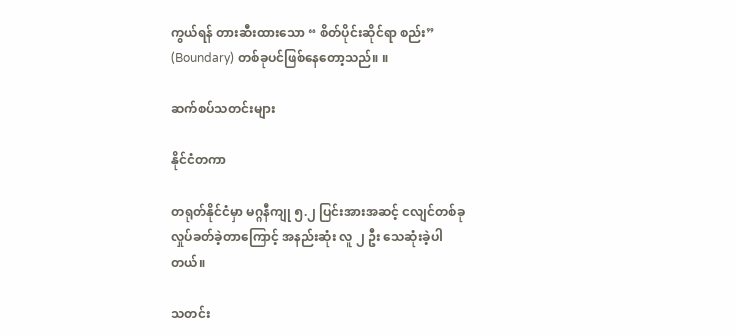ကွယ်ရန် တားဆီးထားသော “ စိတ်ပိုင်းဆိုင်ရာ စည်း” (Boundary) တစ်ခုပင်ဖြစ်နေတော့သည်။ ။

ဆက်စပ်သတင်းများ

နိုင်ငံတကာ

တရုတ်နိုင်ငံမှာ မဂ္ဂနီကျု ၅.၂ ပြင်းအားအဆင့် ငလျင်တစ်ခု လှုပ်ခတ်ခဲ့တာကြောင့် အနည်းဆုံး လူ ၂ ဦး သေဆုံးခဲ့ပါတယ်။

သတင်း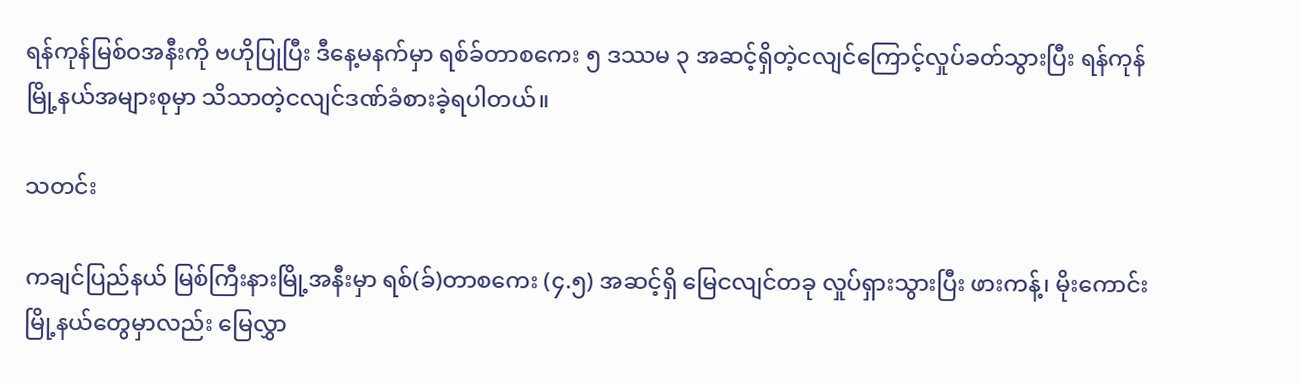ရန်ကုန်မြစ်ဝအနီးကို ဗဟိုပြုပြီး ဒီနေ့မနက်မှာ ရစ်ခ်တာစကေး ၅ ဒဿမ ၃ အဆင့်ရှိတဲ့ငလျင်ကြောင့်လှုပ်ခတ်သွားပြီး ရန်ကုန်မြို့နယ်အများစုမှာ သိသာတဲ့ငလျင်ဒဏ်ခံစားခဲ့ရပါတယ်။

သတင်း

ကချင်ပြည်နယ် မြစ်ကြီးနားမြို့အနီးမှာ ရစ်(ခ်)တာစကေး (၄.၅) အဆင့်ရှိ မြေငလျင်တခု လှုပ်ရှားသွားပြီး ဖားကန့်၊ မိုးကောင်းမြို့နယ်တွေမှာလည်း မြေလွှာ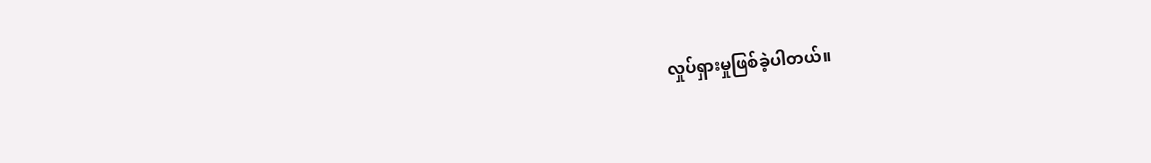လှုပ်ရှားမှုဖြစ်ခဲ့ပါတယ်။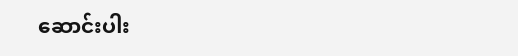ဆောင်းပါး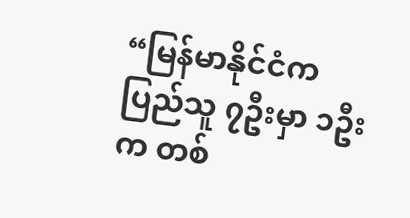“မြန်မာနိုင်ငံကပြည်သူ ၇ဦးမှာ ၁ဦးက တစ်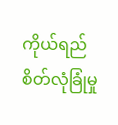ကိုယ်ရည်စိတ်လုံခြုံမှု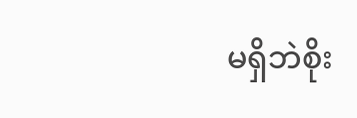မရှိဘဲစိုး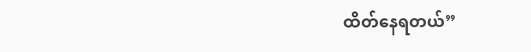ထိတ်နေရတယ်”